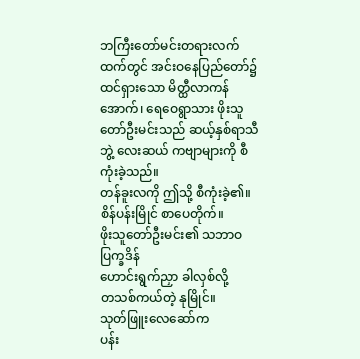ဘကြီးတော်မင်းတရားလက်ထက်တွင် အင်းဝနေပြည်တော်၌ ထင်ရှားသော မိတ္ထီလာကန်အောက်၊ ရေဝေရွာသား ဖိုးသူတော်ဦးမင်းသည် ဆယ့်နှစ်ရာသီဘွဲ့ လေးဆယ် ကဗျာများကို စီကုံးခဲ့သည်။
တန်ခူးလကို ဤသို့ စီကုံးခဲ့၏။
စိန်ပန်းမြိုင် စာပေတိုက်။
ဖိုးသူတော်ဦးမင်း၏ သဘာဝပြက္ခဒိန်
ဟောင်းရွက်ညှာ ခါလှစ်လို့
တသစ်ကယ်တဲ့ နုမြိုင်။
သုတ်ဖြူးလေဆော်က
ပန်း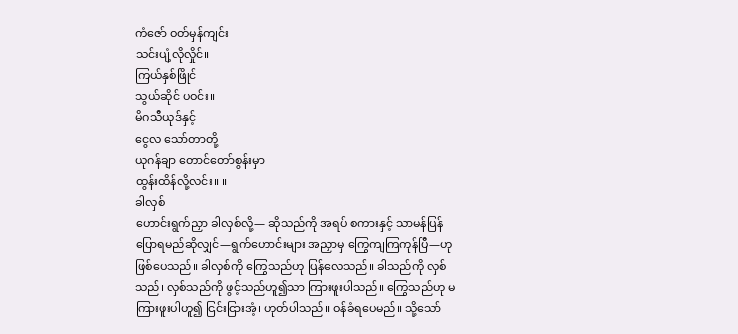ကံဇော် ဝတ်မှန်ကျင်း
သင်းပျံ့လိုလှိုင်။
ကြယ်နှစ်ဖြိုင်
သွယ်ဆိုင် ပဝင်း။
မိဂသီယုဒ်နှင့်
ငွေလ သော်တာတို့
ယုဂန်ချာ တောင်တော်စွန်းမှာ
ထွန်းထိန်လို့လင်း။ ။
ခါလှစ်
ဟောင်းရွက်ညှာ ခါလှစ်လို့— ဆိုသည်ကို အရပ် စကားနှင့် သာမန်ပြန်ပြောရမည်ဆိုလျှင်—ရွက်ဟောင်းများ အညှာမှ ကြွေကျကြကုန်ပြီ—ဟု ဖြစ်ပေသည်။ ခါလှစ်ကို ကြွေသည်ဟု ပြန်လေသည်။ ခါသည်ကို လှစ်သည်၊ လှစ်သည်ကို ဖွင့်သည်ဟူ၍သာ ကြားဖူးပါသည်။ ကြွေသည်ဟု မကြားဖူးပါဟူ၍ ငြင်းငြားအံ့၊ ဟုတ်ပါသည်။ ဝန်ခံရပေမည်။ သို့သော်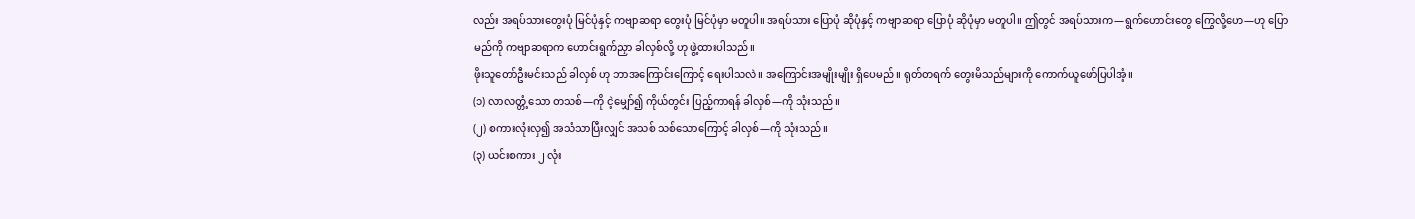လည်း အရပ်သားတွေးပုံ မြင်ပုံနှင့် ကဗျာဆရာ တွေးပုံ မြင်ပုံမှာ မတူပါ။ အရပ်သား ပြောပုံ ဆိုပုံနှင့် ကဗျာဆရာ ပြောပုံ ဆိုပုံမှာ မတူပါ။ ဤတွင် အရပ်သားက—ရွက်ဟောင်းတွေ ကြွေလို့ဟေ—ဟု ပြောမည်ကို ကဗျာဆရာက ဟောင်းရွက်ညှာ ခါလှစ်လို့ ဟု ဖွဲ့ထားပါသည်။
ဖိုးသူတော်ဦးမင်းသည် ခါလှစ် ဟု ဘာအကြောင်းကြောင့် ရေးပါသလဲ။ အကြောင်းအမျိုးမျိုး ရှိပေမည်။ ရုတ်တရက် တွေးမိသည်များကို ကောက်ယူဖော်ပြပါအံ့။
(၁) လာလတ္တံ့သော တသစ်—ကို ငဲ့မျှော်၍ ကိုယ်တွင်း ပြည့်ကာရန် ခါလှစ်—ကို သုံးသည်။
(၂) စကားလုံးလှ၍ အသံသာပြီးလျှင် အသစ် သစ်သောကြောင့် ခါလှစ်—ကို သုံးသည်။
(၃) ယင်းစကား ၂ လုံး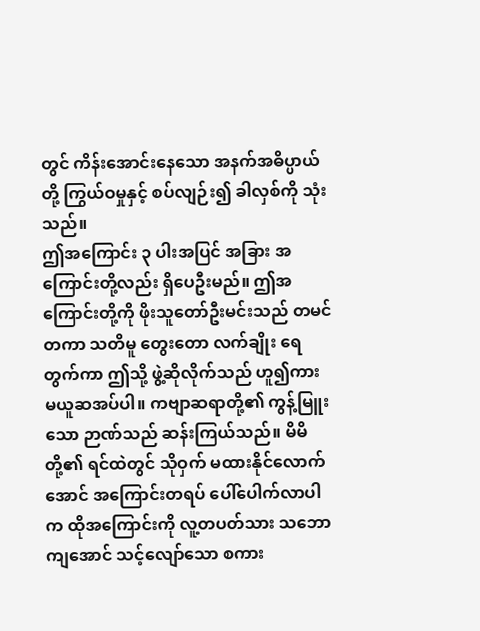တွင် ကိန်းအောင်းနေသော အနက်အဓိပ္ပာယ်တို့ ကြွယ်ဝမှုနှင့် စပ်လျဉ်း၍ ခါလှစ်ကို သုံးသည်။
ဤအကြောင်း ၃ ပါးအပြင် အခြား အကြောင်းတို့လည်း ရှိပေဦးမည်။ ဤအကြောင်းတို့ကို ဖိုးသူတော်ဦးမင်းသည် တမင်တကာ သတိမူ တွေးတော လက်ချိုး ရေတွက်ကာ ဤသို့ ဖွဲ့ဆိုလိုက်သည် ဟူ၍ကား မယူဆအပ်ပါ။ ကဗျာဆရာတို့၏ ကွန့်မြူးသော ဉာဏ်သည် ဆန်းကြယ်သည်။ မိမိတို့၏ ရင်ထဲတွင် သိုဝှက် မထားနိုင်လောက်အောင် အကြောင်းတရပ် ပေါ်ပေါက်လာပါက ထိုအကြောင်းကို လူ့တပတ်သား သဘောကျအောင် သင့်လျော်သော စကား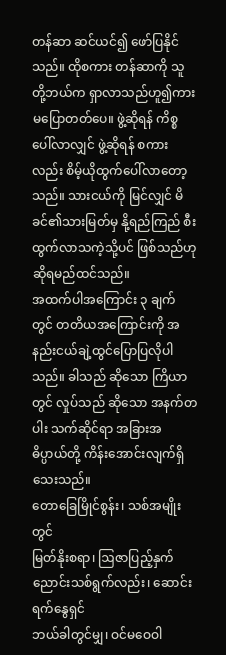တန်ဆာ ဆင်ယင်၍ ဖော်ပြနိုင်သည်။ ထိုစကား တန်ဆာကို သူတို့ဘယ်က ရှာလာသည်ဟူ၍ကား မပြောတတ်ပေ။ ဖွဲ့ဆိုရန် ကိစ္စပေါ်လာလျှင် ဖွဲ့ဆိုရန် စကားလည်း စိမ့်ယိုထွက်ပေါ်လာတော့သည်။ သားငယ်ကို မြင်လျှင် မိခင်၏သားမြတ်မှ နို့ရည်ကြည် စီးထွက်လာသကဲ့သို့ပင် ဖြစ်သည်ဟု ဆိုရမည်ထင်သည်။
အထက်ပါအကြောင်း ၃ ချက်တွင် တတိယအကြောင်းကို အနည်းငယ်ချဲ့ထွင်ပြောပြလိုပါသည်။ ခါသည် ဆိုသော ကြိယာတွင် လှုပ်သည် ဆိုသော အနက်တပါး သက်ဆိုင်ရာ အခြားအဓိပ္ပာယ်တို့ ကိန်းအောင်းလျက်ရှိသေးသည်။
တောခြေမြိုင်စွန်း၊ သစ်အမျိုးတွင်
မြတ်နိုးစရာ၊ ဩဇာပြည့်နှက်
ညောင်းသစ်ရွက်လည်း၊ ဆောင်းရက်နွေရှင်
ဘယ်ခါတွင်မျှ၊ ဝင်မဝေဝါ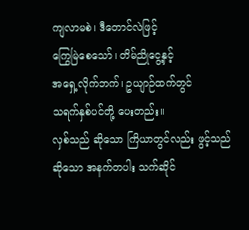ကျလာမစဲ၊ ဒီတောင်လဲဖြင့်
ကြွေမြဲစေသော်၊ တိမ်ညိုငွေ့နှင့်
အရှေ့လိုက်ဘက်၊ ဥယျာဉ်ထက်တွင်
သရက်နှစ်ပင်တို့ ပေးတည်း။
လှစ်သည် ဆိုသော ကြိယာတွင်လည်း ဖွင့်သည် ဆိုသော အနက်တပါး သက်ဆိုင်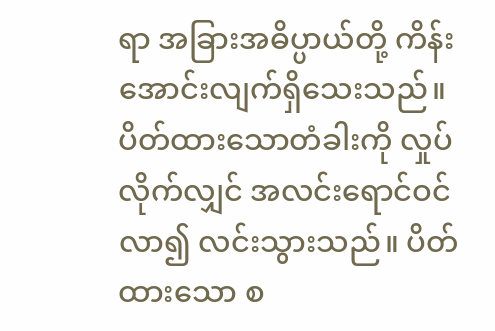ရာ အခြားအဓိပ္ပာယ်တို့ ကိန်းအောင်းလျက်ရှိသေးသည်။ ပိတ်ထားသောတံခါးကို လှုပ်လိုက်လျှင် အလင်းရောင်ဝင်လာ၍ လင်းသွားသည်။ ပိတ်ထားသော စ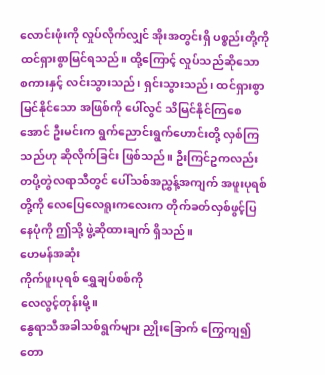လောင်းဖုံးကို လှုပ်လိုက်လျှင် အိုးအတွင်းရှိ ပစ္စည်းတို့ကို ထင်ရှားစွာမြင်ရသည်။ ထို့ကြောင့် လှုပ်သည်ဆိုသော စကားနှင့် လင်းသွားသည်၊ ရှင်းသွားသည်၊ ထင်ရှားစွာ မြင်နိုင်သော အဖြစ်ကို ပေါ်လွင် သိမြင်နိုင်ကြစေအောင် ဦးမင်းက ရွက်ညောင်းရွက်ဟောင်းတို့ လှစ်ကြသည်ဟု ဆိုလိုက်ခြင်း ဖြစ်သည်။ ဦးကြင်ဥကလည်း တပို့တွဲလရာသီတွင် ပေါ်သစ်အညွှန့်အကျက် အဖူးပုရစ်တို့ကို လေပြေလေရူးကလေးက တိုက်ခတ်လှစ်ဖွင့်ပြနေပုံကို ဤသို့ ဖွဲ့ဆိုထားချက် ရှိသည်။
ဟေမန်အဆုံး
ကိုက်ဖူးပုရစ် ရွှေချပ်စစ်ကို
လေလွင့်တုန်းမို့။
နွေရာသီအခါသစ်ရွက်များ ညှိုးခြောက် ကြွေကျ၍ တော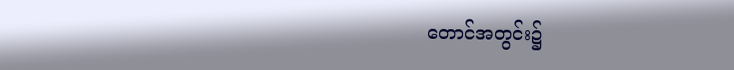တောင်အတွင်း၌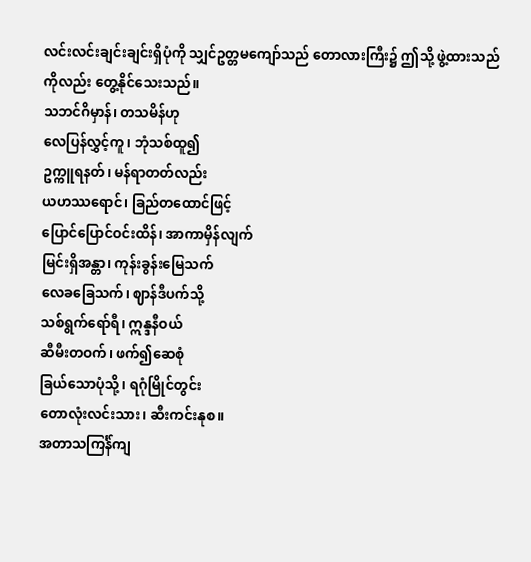လင်းလင်းချင်းချင်းရှိပုံကို သျှင်ဥတ္တမကျော်သည် တောလားကြီး၌ ဤသို့ ဖွဲ့ထားသည်ကိုလည်း တွေ့နိုင်သေးသည်။
သဘင်ဂိမှာန်၊ တသမိန်ဟု
လေပြန်လွှင့်ကူ၊ ဘုံသစ်ထူ၍
ဥက္ကူရနတ်၊ မန်ရာတတ်လည်း
ယဟဿရောင်၊ ခြည်တထောင်ဖြင့်
ပြောင်ပြောင်ဝင်းထိန်၊ အာကာမှိန်လျက်
မြင်းရှိအန္တာ၊ ကုန်းခွန်းမြေသက်
လေခခြေသက်၊ ဈာန်ဒီပက်သို့
သစ်ရွက်ရော်ရီ၊ ဣန္ဒနီဝယ်
ဆီမီးတဝက်၊ ဖက်၍ဆေစုံ
ခြယ်သောပုံသို့၊ ရဂုံမြိုင်တွင်း
တောလုံးလင်းသား၊ ဆီးကင်းနုစ။
အတာသကြင်္န်ကျ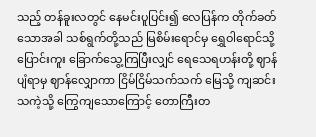သည့် တန်ခူးလတွင် နေမင်းပူပြင်း၍ လေပြန်က တိုက်ခတ်သောအခါ သစ်ရွက်တို့သည် မြစိမ်းရောင်မှ ရွှေဝါရောင်သို့ ပြောင်းကူး ခြောက်သွေ့ကြပြီးလျှင် ရေသေရဟန်းတို့ ဈာန်ပျံရာမှ ဈာန်လျှောကာ ငြိမ်ငြိမ်သက်သက် မြေသို့ ကျဆင်းသကဲ့သို့ ကြွေကျသောကြောင့် တောကြီးတ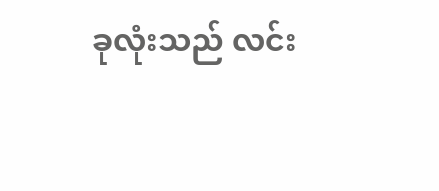ခုလုံးသည် လင်း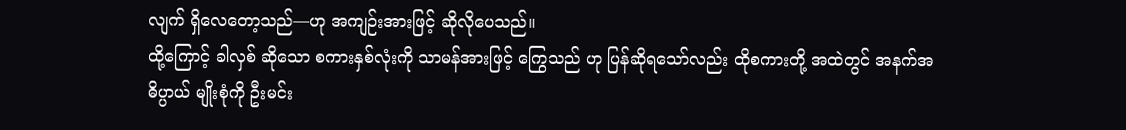လျက် ရှိလေတော့သည်—ဟု အကျဉ်းအားဖြင့် ဆိုလိုပေသည်။
ထို့ကြောင့် ခါလှစ် ဆိုသော စကားနှစ်လုံးကို သာမန်အားဖြင့် ကြွေသည် ဟု ပြန်ဆိုရသော်လည်း ထိုစကားတို့ အထဲတွင် အနက်အဓိပ္ပာယ် မျိုးစုံကို ဦးမင်း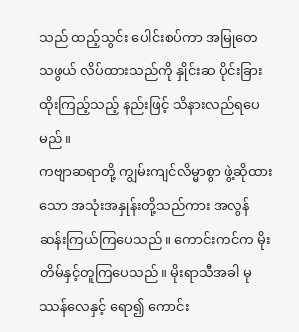သည် ထည့်သွင်း ပေါင်းစပ်ကာ အမြုတေ သဖွယ် လိပ်ထားသည်ကို နှိုင်းဆ ပိုင်းခြားထိုးကြည့်သည့် နည်းဖြင့် သိနားလည်ရပေမည်။
ကဗျာဆရာတို့ ကျွမ်းကျင်လိမ္မာစွာ ဖွဲ့ဆိုထားသော အသုံးအနှုန်းတို့သည်ကား အလွန် ဆန်းကြယ်ကြပေသည်။ ကောင်းကင်က မိုးတိမ်နှင့်တူကြပေသည်။ မိုးရာသီအခါ မုဿန်လေနှင့် ရော၍ ကောင်း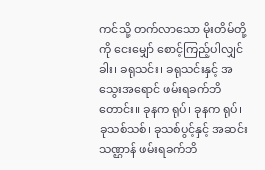ကင်သို့ တက်လာသော မိုးတိမ်တို့ကို ငေးမျှော် စောင့်ကြည့်ပါလျှင် ခါး၊ ခရုသင်း၊ ခရုသင်းနှင့် အသွေးအရောင် ဖမ်းရခက်ဘိတောင်း။ ခုနက ရုပ်၊ ခုနက ရုပ်၊ ခုသစ်သစ်၊ ခုသစ်ပွင့်နှင့် အဆင်းသဏ္ဌာန် ဖမ်းရခက်ဘိ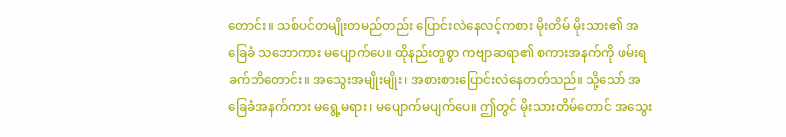တောင်း။ သစ်ပင်တမျိုးတမည်တည်း ပြောင်းလဲနေလင့်ကစား မိုးတိမ် မိုးသား၏ အခြေခံ သဘောကား မပျောက်ပေ။ ထိုနည်းတူစွာ ကဗျာဆရာ၏ စကားအနက်ကို ဖမ်းရခက်ဘိတောင်း။ အသွေးအမျိုးမျိုး၊ အစားစားပြောင်းလဲနေတတ်သည်။ သို့သော် အခြေခံအနက်ကား မရွေ့မရား၊ မပျောက်မပျက်ပေ။ ဤတွင် မိုးသားတိမ်တောင် အသွေး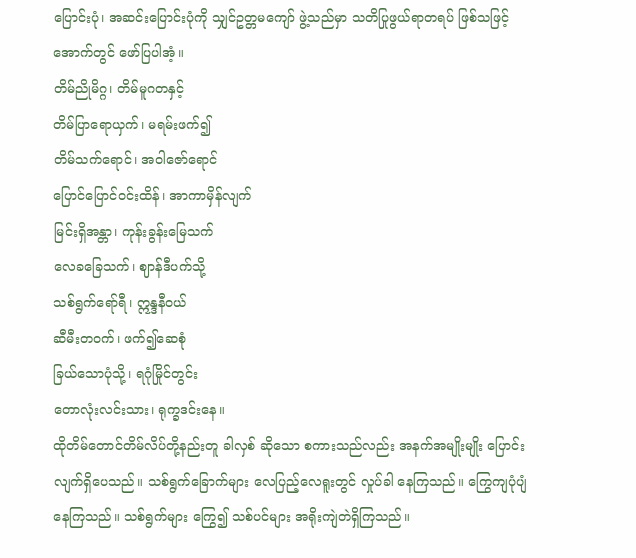ပြောင်းပုံ၊ အဆင်းပြောင်းပုံကို သျှင်ဥတ္တမကျော် ဖွဲ့သည်မှာ သတိပြုဖွယ်ရာတရပ် ဖြစ်သဖြင့် အောက်တွင် ဖော်ပြပါအံ့။
တိမ်ညိုမိဂ္ဂ၊ တိမ်မူဂတနှင့်
တိမ်ပြာရောယှက်၊ မရမ်းဖက်၍
တိမ်သက်ရောင်၊ အဝါဇော်ရောင်
ပြောင်ပြောင်ဝင်းထိန်၊ အာကာမှိန်လျက်
မြင်းရှိအန္တာ၊ ကုန်းခွန်းမြေသက်
လေခခြေသက်၊ ဈာန်ဒီပက်သို့
သစ်ရွက်ရော်ရီ၊ ဣန္ဒနီဝယ်
ဆီမီးတဝက်၊ ဖက်၍ဆေစုံ
ခြယ်သောပုံသို့၊ ရဂုံမြိုင်တွင်း
တောလုံးလင်းသား၊ ရုက္ခဒင်းနေ။
ထိုတိမ်တောင်တိမ်လိပ်တို့နည်းတူ ခါလှစ် ဆိုသော စကားသည်လည်း အနက်အမျိုးမျိုး ပြောင်းလျက်ရှိပေသည်။ သစ်ရွက်ခြောက်များ လေပြည့်လေရူးတွင် လှုပ်ခါ နေကြသည်။ ကြွေကျပုံပျံနေကြသည်။ သစ်ရွက်များ ကြွေ၍ သစ်ပင်များ အရိုးကျဲတဲရှိကြသည်။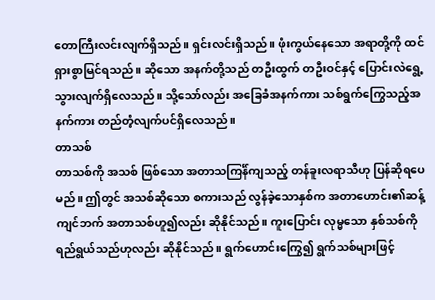တောကြီးလင်းလျက်ရှိသည်။ ရှင်းလင်းရှိသည်။ ဖုံးကွယ်နေသော အရာတို့ကို ထင်ရှားစွာမြင်ရသည်။ ဆိုသော အနက်တို့သည် တဦးထွက် တဦးဝင်နှင့် ပြောင်းလဲရွေ့သွားလျက်ရှိလေသည်။ သို့သော်လည်း အခြေခံအနက်ကား သစ်ရွက်ကြွေသည့်အနက်ကား တည်တံ့လျက်ပင်ရှိလေသည်။
တာသစ်
တာသစ်ကို အသစ် ဖြစ်သော အတာသကြင်္န်ကျသည့် တန်ခူးလရာသီဟု ပြန်ဆိုရပေမည်။ ဤတွင် အသစ်ဆိုသော စကားသည် လွန်ခဲ့သောနှစ်က အတာဟောင်း၏ဆန့်ကျင်ဘက် အတာသစ်ဟူ၍လည်း ဆိုနိုင်သည်။ ကူးပြောင်း လုမ္မသော နှစ်သစ်ကို ရည်ရွယ်သည်ဟုလည်း ဆိုနိုင်သည်။ ရွက်ဟောင်းကြွေ၍ ရွက်သစ်များဖြင့်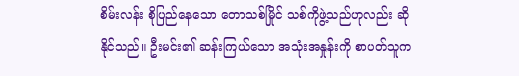စိမ်းလန်း စိုပြည်နေသော တောသစ်မြိုင် သစ်ကိုဖွဲ့သည်ဟုလည်း ဆိုနိုင်သည်။ ဦးမင်း၏ ဆန်းကြယ်သော အသုံးအနှုန်းကို စာပတ်သူက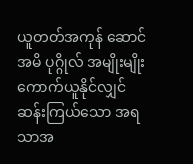ယူတတ်အကုန် ဆောင် အမိ ပုဂ္ဂိုလ် အမျိုးမျိုးကောက်ယူနိုင်လျှင် ဆန်းကြယ်သော အရသာအ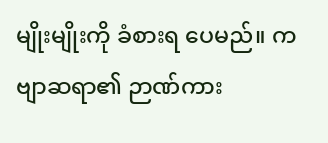မျိုးမျိုးကို ခံစားရ ပေမည်။ ကဗျာဆရာ၏ ဉာဏ်ကား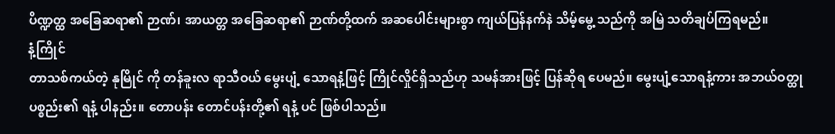ပိဏ္ဍတ္ထ အခြေဆရာ၏ ဉာဏ်၊ အာယတ္တ အခြေဆရာ၏ ဉာဏ်တို့ထက် အဆပေါင်းများစွာ ကျယ်ပြန်နက်နဲ သိမ့်မွေ့ သည်ကို အမြဲ သတိချပ်ကြရမည်။
နံ့ကြိုင်
တာသစ်ကယ်တဲ့ နုမြိုင် ကို တန်ခူးလ ရာသီဝယ် မွေးပျံ့ သောရနံ့ဖြင့် ကြိုင်လှိုင်ရှိသည်ဟု သမန်အားဖြင့် ပြန်ဆိုရ ပေမည်။ မွေးပျံ့သောရနံ့ကား အဘယ်ဝတ္ထုပစ္စည်း၏ ရနံ့ ပါနည်း။ တောပန်း တောင်ပန်းတို့၏ ရနံ့ ပင် ဖြစ်ပါသည်။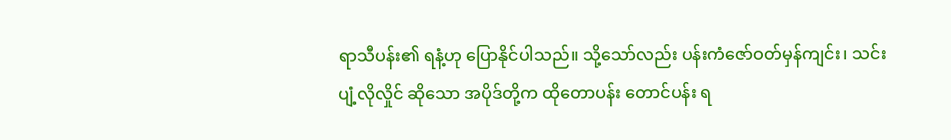ရာသီပန်း၏ ရနံ့ဟု ပြောနိုင်ပါသည်။ သို့သော်လည်း ပန်းကံဇော်ဝတ်မှန်ကျင်း၊ သင်းပျံ့လိုလှိုင် ဆိုသော အပိုဒ်တို့က ထိုတောပန်း တောင်ပန်း ရ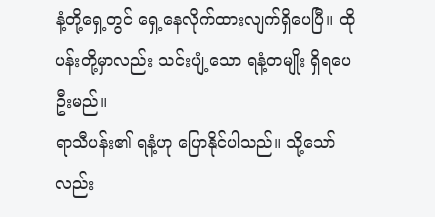နံ့တို့ရှေ့တွင် ရှေ့နေလိုက်ထားလျက်ရှိပေပြီ။ ထိုပန်းတို့မှာလည်း သင်းပျံ့သော ရနံ့တမျိုး ရှိရပေဦးမည်။
ရာသီပန်း၏ ရနံ့ဟု ပြောနိုင်ပါသည်။ သို့သော်လည်း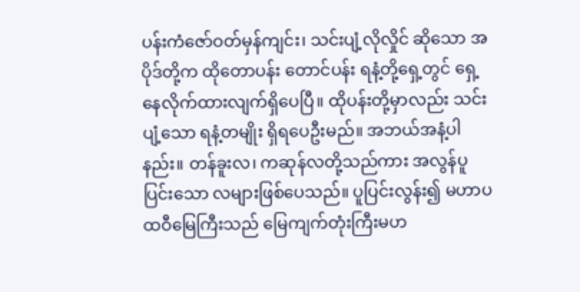ပန်းကံဇော်ဝတ်မှန်ကျင်း၊ သင်းပျံ့လိုလှိုင် ဆိုသော အပိုဒ်တို့က ထိုတောပန်း တောင်ပန်း ရနံ့တို့ရှေ့တွင် ရှေ့နေလိုက်ထားလျက်ရှိပေပြီ။ ထိုပန်းတို့မှာလည်း သင်းပျံ့သော ရနံ့တမျိုး ရှိရပေဦးမည်။ အဘယ်အနံ့ပါနည်း။ တန်ခူးလ၊ ကဆုန်လတို့သည်ကား အလွန်ပူပြင်းသော လများဖြစ်ပေသည်။ ပူပြင်းလွန်း၍ မဟာပထဝီမြေကြီးသည် မြေကျက်တုံးကြီးမဟ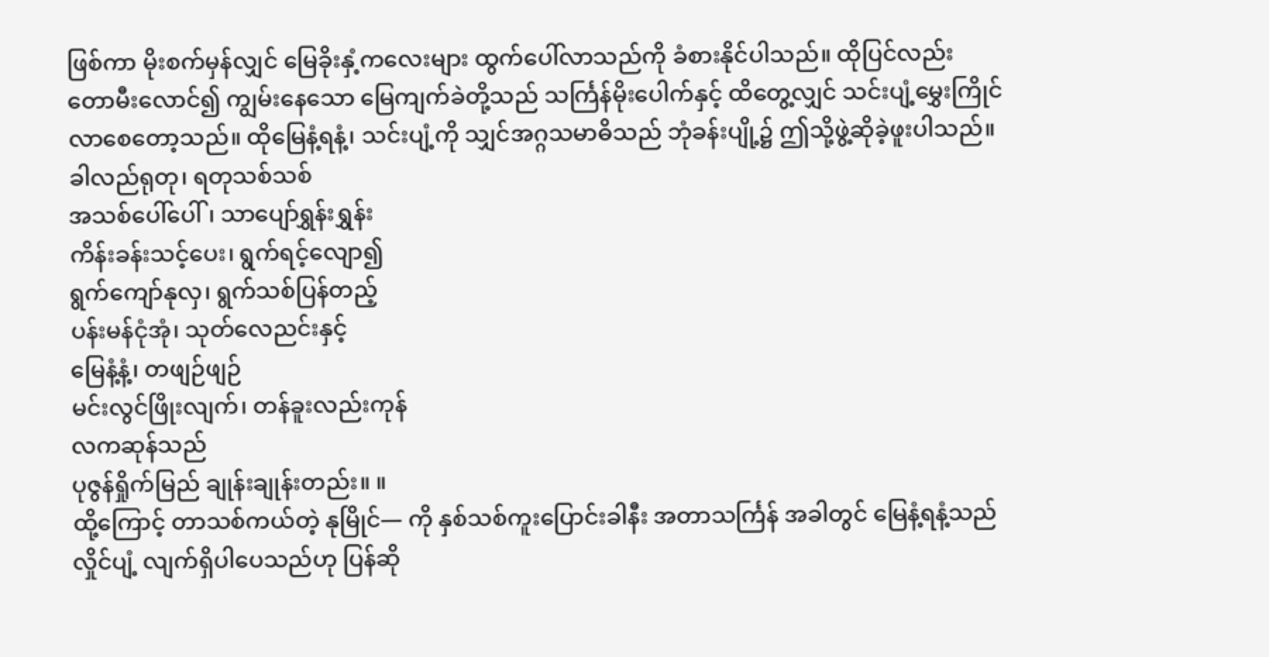ဖြစ်ကာ မိုးစက်မှန်လျှင် မြေခိုးနှံ့ကလေးများ ထွက်ပေါ်လာသည်ကို ခံစားနိုင်ပါသည်။ ထိုပြင်လည်း တောမီးလောင်၍ ကျွမ်းနေသော မြေကျက်ခဲတို့သည် သင်္ကြန်မိုးပေါက်နှင့် ထိတွေ့လျှင် သင်းပျံ့မွှေးကြိုင်လာစေတော့သည်။ ထိုမြေနံ့ရနံ့၊ သင်းပျံ့ကို သျှင်အဂ္ဂသမာဓိသည် ဘုံခန်းပျို့၌ ဤသို့ဖွဲ့ဆိုခဲ့ဖူးပါသည်။
ခါလည်ရုတု၊ ရတုသစ်သစ်
အသစ်ပေါ်ပေါ်၊ သာပျော်ရွှန်းရွှန်း
ကိန်းခန်းသင့်ပေး၊ ရွက်ရင့်လျော၍
ရွက်ကျော်နုလှ၊ ရွက်သစ်ပြန်တည့်
ပန်းမန်ငုံအုံ၊ သုတ်လေညင်းနှင့်
မြေနံ့နံ့၊ တဖျဉ်ဖျဉ်
မင်းလွင်ဖြိုးလျက်၊ တန်ခူးလည်းကုန်
လကဆုန်သည်
ပုဇွန်ရှိုက်မြည် ချုန်းချုန်းတည်း။ ။
ထို့ကြောင့် တာသစ်ကယ်တဲ့ နုမြိုင်— ကို နှစ်သစ်ကူးပြောင်းခါနီး အတာသင်္ကြန် အခါတွင် မြေနံ့ရနံ့သည် လှိုင်ပျံ့ လျက်ရှိပါပေသည်ဟု ပြန်ဆို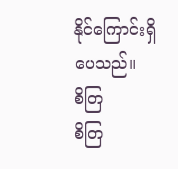နိုင်ကြောင်းရှိပေသည်။
စိတြ
စိတြ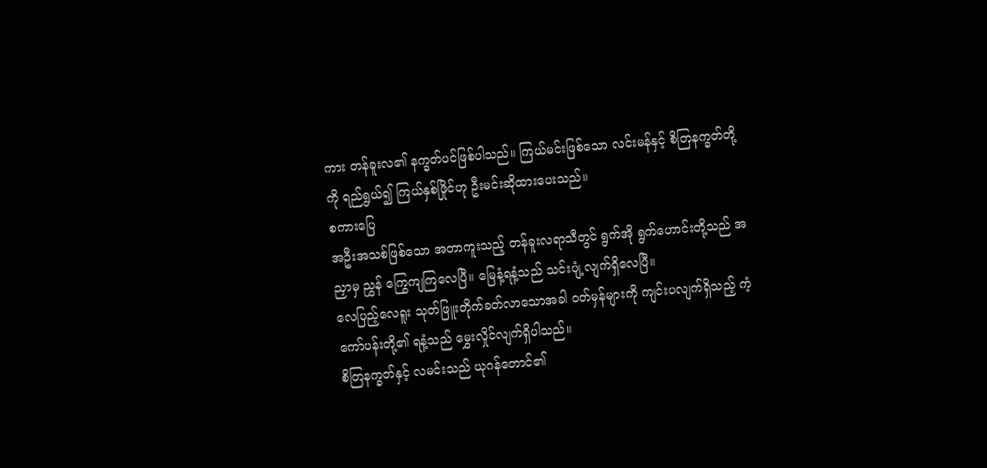ကား တန်ခူးလ၏ နက္ခတ်ပင်ဖြစ်ပါသည်။ ကြယ်မင်းဖြစ်သော လင်းမန်နှင့် စိတြနက္ခတ်တို့ကို ရည်ရွယ်၍ ကြယ်နှစ်ဖြိုင်ဟု ဦးမင်းဆိုထားပေးသည်။
စကားပြေ
အဦးအသစ်ဖြစ်သော အတာကူးသည့် တန်ခူးလရာသီတွင် ရွက်အို ရွက်ဟောင်းတို့သည် အညှာမှ ညွှန် ကြွေကျကြလေပြီ။ မြေနံ့ရနံ့သည် သင်းပျံ့လျက်ရှိလေပြီ။
လေပြည့်လေရူး သုတ်ဖြူးတိုက်ခတ်လာသောအခါ ဝတ်မှန်များကို ကျင်းပလျက်ရှိသည့် ကံ့ကော်ပန်းတို့၏ ရနံ့သည် မွှေးလှိုင်လျက်ရှိပါသည်။
စိတြနက္ခတ်နှင့် လမင်းသည် ယုဂန်တောင်၏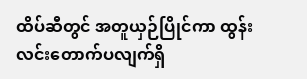ထိပ်ဆီတွင် အတူယှဉ်ပြိုင်ကာ ထွန်းလင်းတောက်ပလျက်ရှိ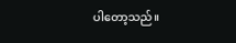ပါတော့သည်။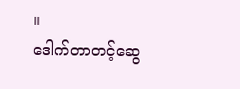။
ဒေါက်တာတင့်ဆွေ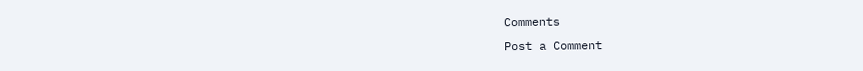Comments
Post a Comment